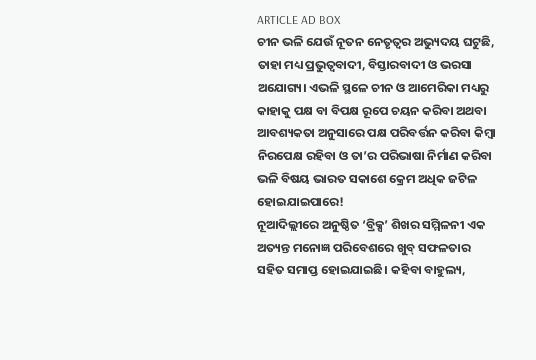ARTICLE AD BOX
ଚୀନ ଭଳି ଯେଉଁ ନୂତନ ନେତୃତ୍ବର ଅଭ୍ୟୁଦୟ ଘଟୁଛି, ତାହା ମଧ୍ୟ ପ୍ରଭୁତ୍ବବାଦୀ, ବିସ୍ତାରବାଦୀ ଓ ଭରସା ଅଯୋଗ୍ୟ। ଏଭଳି ସ୍ଥଳେ ଚୀନ ଓ ଆମେରିକା ମଧ୍ୟରୁ କାହାକୁ ପକ୍ଷ ବା ବିପକ୍ଷ ରୂପେ ଚୟନ କରିବା ଅଥବା ଆବଶ୍ୟକତା ଅନୁସାରେ ପକ୍ଷ ପରିବର୍ତ୍ତନ କରିବା କିମ୍ବା ନିରପେକ୍ଷ ରହିବା ଓ ତା’ର ପରିଭାଷା ନିର୍ମାଣ କରିବା ଭଳି ବିଷୟ ଭାରତ ସକାଶେ କ୍ରେମ ଅଧିକ ଜଟିଳ ହୋଇଯାଇପାରେ!
ନୂଆଦିଲ୍ଲୀରେ ଅନୁଷ୍ଠିତ ‘ବ୍ରିକ୍ସ’ ଶିଖର ସମ୍ମିଳନୀ ଏକ ଅତ୍ୟନ୍ତ ମନୋଜ୍ଞ ପରିବେଶରେ ଖୁବ୍ ସଫଳତାର ସହିତ ସମାପ୍ତ ହୋଇଯାଇଛି। କହିବା ବାହୁଲ୍ୟ,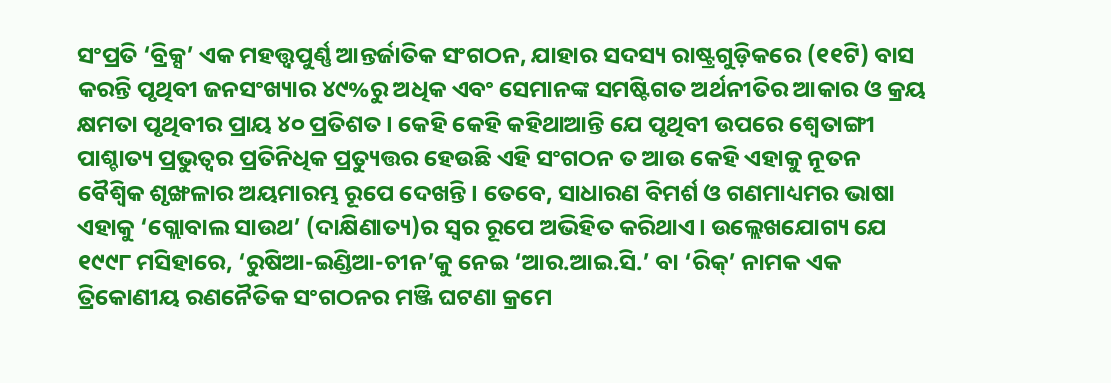ସଂପ୍ରତି ‘ବ୍ରିକ୍ସ’ ଏକ ମହତ୍ତ୍ବପୁର୍ଣ୍ଣ ଆନ୍ତର୍ଜାତିକ ସଂଗଠନ, ଯାହାର ସଦସ୍ୟ ରାଷ୍ଟ୍ରଗୁଡ଼ିକରେ (୧୧ଟି) ବାସ କରନ୍ତି ପୃଥିବୀ ଜନସଂଖ୍ୟାର ୪୯%ରୁ ଅଧିକ ଏବଂ ସେମାନଙ୍କ ସମଷ୍ଟିଗତ ଅର୍ଥନୀତିର ଆକାର ଓ କ୍ରୟ କ୍ଷମତା ପୃଥିବୀର ପ୍ରାୟ ୪୦ ପ୍ରତିଶତ। କେହି କେହି କହିଥାଆନ୍ତି ଯେ ପୃଥିବୀ ଉପରେ ଶ୍ବେତାଙ୍ଗୀ ପାଶ୍ଚାତ୍ୟ ପ୍ରଭୁତ୍ବର ପ୍ରତିନିଧିକ ପ୍ରତ୍ୟୁତ୍ତର ହେଉଛି ଏହି ସଂଗଠନ ତ ଆଉ କେହି ଏହାକୁ ନୂତନ ବୈଶ୍ବିକ ଶୃଙ୍ଖଳାର ଅୟମାରମ୍ଭ ରୂପେ ଦେଖନ୍ତି। ତେବେ, ସାଧାରଣ ବିମର୍ଶ ଓ ଗଣମାଧ୍ୟମର ଭାଷା ଏହାକୁ ‘ଗ୍ଲୋବାଲ ସାଉଥ’ (ଦାକ୍ଷିଣାତ୍ୟ)ର ସ୍ବର ରୂପେ ଅଭିହିତ କରିଥାଏ। ଉଲ୍ଲେଖଯୋଗ୍ୟ ଯେ ୧୯୯୮ ମସିହାରେ, ‘ରୁଷିଆ-ଇଣ୍ଡିଆ-ଚୀନ’କୁ ନେଇ ‘ଆର.ଆଇ.ସି.’ ବା ‘ରିକ୍’ ନାମକ ଏକ ତ୍ରିକୋଣୀୟ ରଣନୈତିକ ସଂଗଠନର ମଞ୍ଜି ଘଟଣା କ୍ରମେ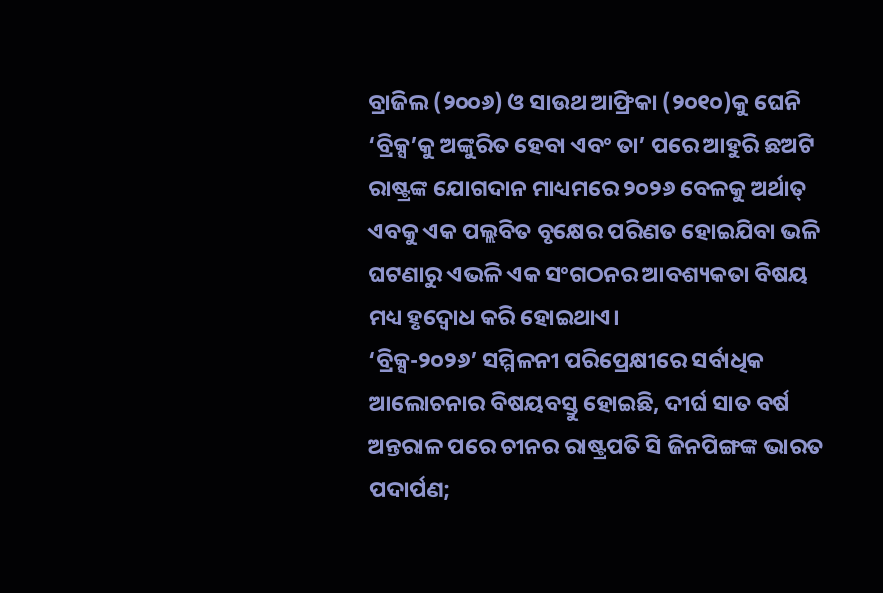ବ୍ରାଜିଲ (୨୦୦୬) ଓ ସାଉଥ ଆଫ୍ରିକା (୨୦୧୦)କୁ ଘେନି ‘ବ୍ରିକ୍ସ’କୁ ଅଙ୍କୁରିତ ହେବା ଏବଂ ତା’ ପରେ ଆହୁରି ଛଅଟି ରାଷ୍ଟ୍ରଙ୍କ ଯୋଗଦାନ ମାଧ୍ୟମରେ ୨୦୨୬ ବେଳକୁ ଅର୍ଥାତ୍ ଏବକୁ ଏକ ପଲ୍ଲବିତ ବୃକ୍ଷେର ପରିଣତ ହୋଇଯିବା ଭଳି ଘଟଣାରୁ ଏଭଳି ଏକ ସଂଗଠନର ଆବଶ୍ୟକତା ବିଷୟ ମଧ୍ୟ ହୃଦ୍ବୋଧ କରି ହୋଇଥାଏ।
‘ବ୍ରିକ୍ସ-୨୦୨୬’ ସମ୍ମିଳନୀ ପରିପ୍ରେକ୍ଷୀରେ ସର୍ବାଧିକ ଆଲୋଚନାର ବିଷୟବସ୍ତୁ ହୋଇଛି, ଦୀର୍ଘ ସାତ ବର୍ଷ ଅନ୍ତରାଳ ପରେ ଚୀନର ରାଷ୍ଟ୍ରପତି ସି ଜିନପିଙ୍ଗଙ୍କ ଭାରତ ପଦାର୍ପଣ;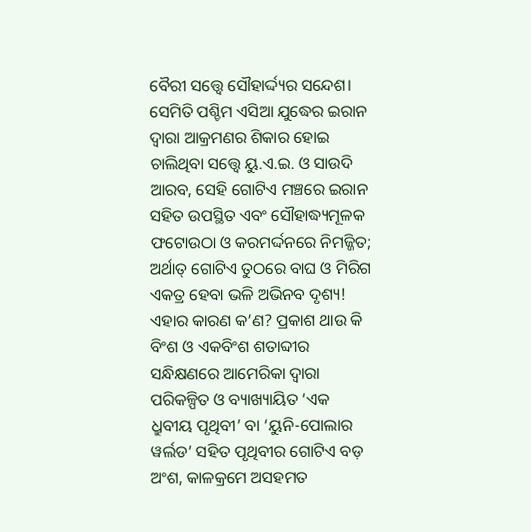ବୈରୀ ସତ୍ତ୍ବେ ସୌହାର୍ଦ୍ଦ୍ୟର ସନ୍ଦେଶ। ସେମିତି ପଶ୍ଚିମ ଏସିଆ ଯୁଦ୍ଧେର ଇରାନ ଦ୍ବାରା ଆକ୍ରମଣର ଶିକାର ହୋଇ ଚାଲିଥିବା ସତ୍ତ୍ବେ ୟୁ.ଏ.ଇ. ଓ ସାଉଦି ଆରବ, ସେହି ଗୋଟିଏ ମଞ୍ଚରେ ଇରାନ ସହିତ ଉପସ୍ଥିତ ଏବଂ ସୌହାଦ୍ଧ୍ୟମୂଳକ ଫଟୋଉଠା ଓ କରମର୍ଦ୍ଦନରେ ନିମଜ୍ଜିତ; ଅର୍ଥାତ୍ ଗୋଟିଏ ତୁଠରେ ବାଘ ଓ ମିରିଗ ଏକତ୍ର ହେବା ଭଳି ଅଭିନବ ଦୃଶ୍ୟ! ଏହାର କାରଣ କ’ଣ? ପ୍ରକାଶ ଥାଉ କି ବିଂଶ ଓ ଏକବିଂଶ ଶତାବ୍ଦୀର ସନ୍ଧିକ୍ଷଣରେ ଆମେରିକା ଦ୍ବାରା ପରିକଳ୍ପିତ ଓ ବ୍ୟାଖ୍ୟାୟିତ ‘ଏକ ଧ୍ରୁବୀୟ ପୃଥିବୀ’ ବା ‘ୟୁନି-ପୋଲାର ୱର୍ଲଡ’ ସହିତ ପୃଥିବୀର ଗୋଟିଏ ବଡ଼ ଅଂଶ, କାଳକ୍ରମେ ଅସହମତ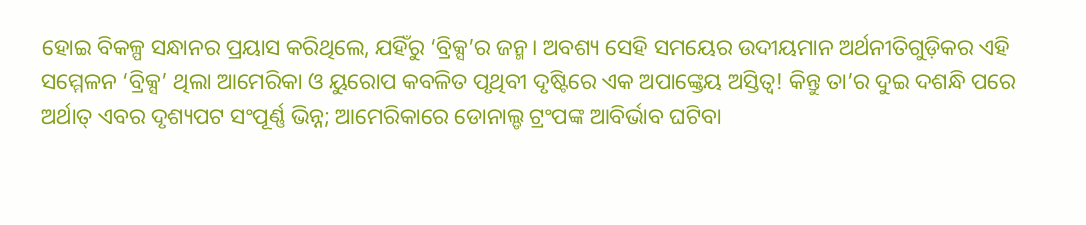ହୋଇ ବିକଳ୍ପ ସନ୍ଧାନର ପ୍ରୟାସ କରିଥିଲେ, ଯହିଁରୁ ‘ବ୍ରିକ୍ସ’ର ଜନ୍ମ। ଅବଶ୍ୟ ସେହି ସମୟେର ଉଦୀୟମାନ ଅର୍ଥନୀତିଗୁଡ଼ିକର ଏହି ସମ୍ମେଳନ ‘ବ୍ରିକ୍ସ’ ଥିଲା ଆମେରିକା ଓ ୟୁରୋପ କବଳିତ ପୃଥିବୀ ଦୃଷ୍ଟିରେ ଏକ ଅପାଙ୍କ୍ତେୟ ଅସ୍ତିତ୍ବ! କିନ୍ତୁ ତା’ର ଦୁଇ ଦଶନ୍ଧି ପରେ ଅର୍ଥାତ୍ ଏବର ଦୃଶ୍ୟପଟ ସଂପୂର୍ଣ୍ଣ ଭିନ୍ନ; ଆମେରିକାରେ ଡୋନାଲ୍ଡ ଟ୍ରଂପଙ୍କ ଆବିର୍ଭାବ ଘଟିବା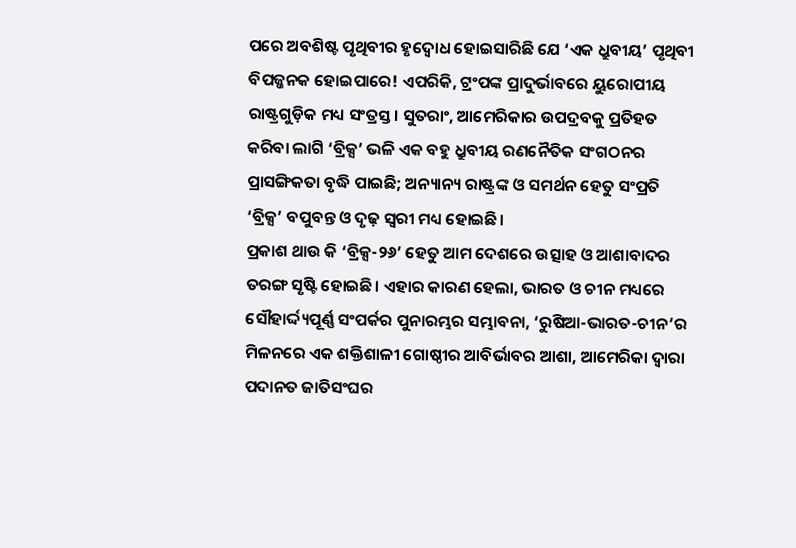ପରେ ଅବଶିଷ୍ଟ ପୃଥିବୀର ହୃଦ୍ବୋଧ ହୋଇସାରିଛି ଯେ ‘ଏକ ଧ୍ରୁବୀୟ’ ପୃଥିବୀ ବିପଜ୍ଜନକ ହୋଇପାରେ! ଏପରିକି, ଟ୍ରଂପଙ୍କ ପ୍ରାଦୁର୍ଭାବରେ ୟୁରୋପୀୟ ରାଷ୍ଟ୍ରଗୁଡ଼ିକ ମଧ୍ୟ ସଂତ୍ରସ୍ତ। ସୁତରାଂ, ଆମେରିକାର ଉପଦ୍ରବକୁ ପ୍ରତିହତ କରିବା ଲାଗି ‘ବ୍ରିକ୍ସ’ ଭଳି ଏକ ବହୁ ଧ୍ରୁବୀୟ ରଣନୈତିକ ସଂଗଠନର ପ୍ରାସଙ୍ଗିକତା ବୃଦ୍ଧି ପାଇଛି; ଅନ୍ୟାନ୍ୟ ରାଷ୍ଟ୍ରଙ୍କ ଓ ସମର୍ଥନ ହେତୁ ସଂପ୍ରତି ‘ବ୍ରିକ୍ସ’ ବପୁବନ୍ତ ଓ ଦୃଢ଼ ସ୍ବରୀ ମଧ୍ୟ ହୋଇଛି।
ପ୍ରକାଶ ଥାଉ କି ‘ବ୍ରିକ୍ସ-୨୬’ ହେତୁ ଆମ ଦେଶରେ ଉତ୍ସାହ ଓ ଆଶାବାଦର ତରଙ୍ଗ ସୃଷ୍ଟି ହୋଇଛି। ଏହାର କାରଣ ହେଲା, ଭାରତ ଓ ଚୀନ ମଧ୍ୟରେ ସୌହାର୍ଦ୍ଦ୍ୟପୂର୍ଣ୍ଣ ସଂପର୍କର ପୁନାରମ୍ଭର ସମ୍ଭାବନା, ‘ରୁଷିଆ-ଭାରତ-ଚୀନ’ର ମିଳନରେ ଏକ ଶକ୍ତିଶାଳୀ ଗୋଷ୍ଠୀର ଆବିର୍ଭାବର ଆଶା, ଆମେରିକା ଦ୍ବାରା ପଦାନତ ଜାତିସଂଘର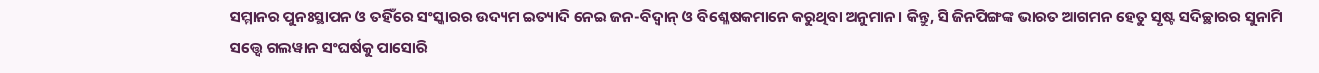ସମ୍ମାନର ପୁନଃସ୍ଥାପନ ଓ ତହିଁରେ ସଂସ୍କାରର ଉଦ୍ୟମ ଇତ୍ୟାଦି ନେଇ ଜନ-ବିଦ୍ବାନ୍ ଓ ବିଶ୍ଳେଷକମାନେ କରୁଥିବା ଅନୁମାନ। କିନ୍ତୁ, ସି ଜିନପିଙ୍ଗଙ୍କ ଭାରତ ଆଗମନ ହେତୁ ସୃଷ୍ଟ ସଦିଚ୍ଛାରର ସୁନାମି ସତ୍ତ୍ବେ ଗଲୱାନ ସଂଘର୍ଷକୁ ପାସୋରି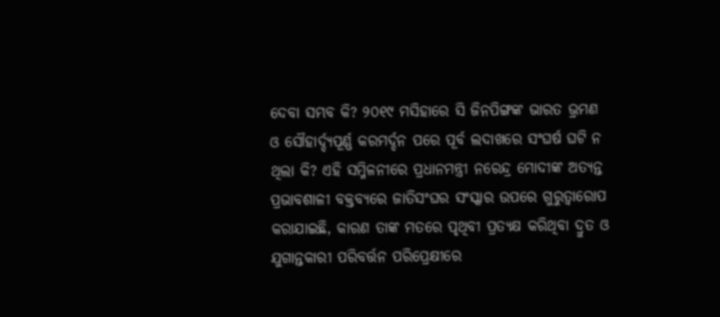ଦେବା ସମ୍ଭବ କି? ୨୦୧୯ ମସିହାରେ ସି ଜିନପିଙ୍ଗଙ୍କ ଭାରତ ଭ୍ରମଣ ଓ ସୌହାର୍ଦ୍ଦ୍ୟପୂର୍ଣ୍ଣ କରମର୍ଦ୍ଦନ ପରେ ପୂର୍ବ ଲଦାଖରେ ସଂଘର୍ଷ ଘଟି ନ ଥିଲା କି? ଏହି ସମ୍ମିଳନୀରେ ପ୍ରଧାନମନ୍ତ୍ରୀ ନରେନ୍ଦ୍ର ମୋଦୀଙ୍କ ଅତ୍ୟନ୍ତ ପ୍ରଭାବଶାଳୀ ବକ୍ତବ୍ୟରେ ଜାତିସଂଘର ସଂସ୍କାର ଉପରେ ଗୁରୁତ୍ବାରୋପ କରାଯାଇଛି, କାରଣ ତାଙ୍କ ମତରେ ପୃଥିବୀ ପ୍ରତ୍ୟକ୍ଷ କରିଥିବା ଦ୍ରୁତ ଓ ଯୁଗାନ୍ତକାରୀ ପରିବର୍ତ୍ତନ ପରିପ୍ରେକ୍ଷୀରେ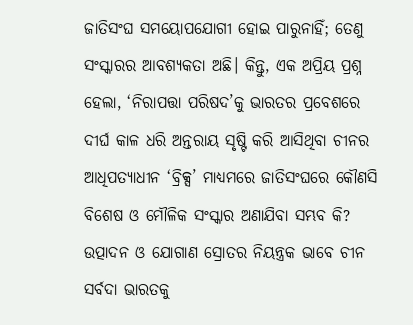ଜାତିସଂଘ ସମୟୋପଯୋଗୀ ହୋଇ ପାରୁନାହିଁ; ତେଣୁ ସଂସ୍କାରର ଆବଶ୍ୟକତା ଅଛି। କିନ୍ତୁ, ଏକ ଅପ୍ରିୟ ପ୍ରଶ୍ନ ହେଲା, ‘ନିରାପତ୍ତା ପରିଷଦ’କୁ ଭାରତର ପ୍ରବେଶରେ ଦୀର୍ଘ କାଳ ଧରି ଅନ୍ତରାୟ ସୃଷ୍ଟି କରି ଆସିଥିବା ଚୀନର ଆଧିପତ୍ୟାଧୀନ ‘ବ୍ରିକ୍ସ’ ମାଧ୍ୟମରେ ଜାତିସଂଘରେ କୌଣସି ବିଶେଷ ଓ ମୌଳିକ ସଂସ୍କାର ଅଣାଯିବା ସମ୍ଭବ କି? ଉତ୍ପାଦନ ଓ ଯୋଗାଣ ସ୍ରୋତର ନିୟନ୍ତ୍ରକ ଭାବେ ଚୀନ ସର୍ବଦା ଭାରତକୁ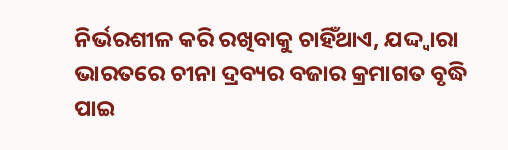ନିର୍ଭରଶୀଳ କରି ରଖିବାକୁ ଚାହିଁଥାଏ, ଯଦ୍ଦ୍ବାରା ଭାରତରେ ଚୀନା ଦ୍ରବ୍ୟର ବଜାର କ୍ରମାଗତ ବୃଦ୍ଧି ପାଇ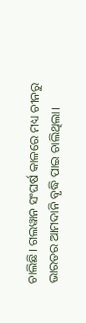ଚାଲିଛି। ଗଲୱାନ ସଂଘର୍ଷ କାଳରେ ମଧ୍ୟ ଚୀନରୁ ଭାରତର ଆମଦାନି ବୃଦ୍ଧି ପାଇ ଚାଲିଥିଲା।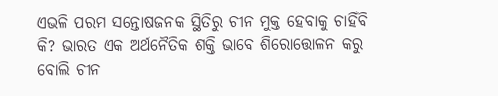ଏଭଳି ପରମ ସନ୍ତୋଷଜନକ ସ୍ଥିତିରୁ ଚୀନ ମୁକ୍ତ ହେବାକୁ ଚାହିଁବି କି? ଭାରତ ଏକ ଅର୍ଥନୈତିକ ଶକ୍ତି ଭାବେ ଶିରୋତ୍ତୋଳନ କରୁ ବୋଲି ଚୀନ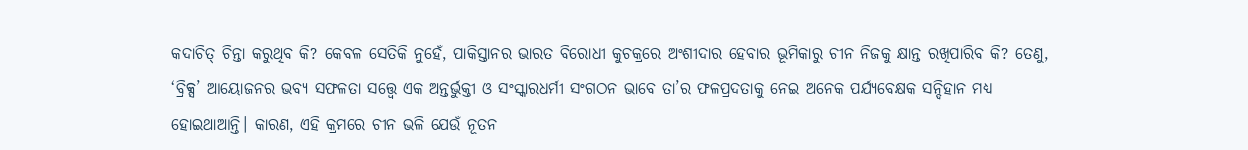କଦାଚିତ୍ ଚିନ୍ତା କରୁଥିବ କି? କେବଳ ସେତିକି ନୁହେଁ, ପାକିସ୍ତାନର ଭାରତ ବିରୋଧୀ କୁଚକ୍ରରେ ଅଂଶୀଦାର ହେବାର ଭୂମିକାରୁ ଚୀନ ନିଜକୁ କ୍ଷାନ୍ତ ରଖିପାରିବ କି? ତେଣୁ, ‘ବ୍ରିକ୍ସ’ ଆୟୋଜନର ଭବ୍ୟ ସଫଳତା ସତ୍ତ୍ବେ ଏକ ଅନ୍ତର୍ଭୁକ୍ତୀ ଓ ସଂସ୍କାରଧର୍ମୀ ସଂଗଠନ ଭାବେ ତା’ର ଫଳପ୍ରଦତାକୁ ନେଇ ଅନେକ ପର୍ଯ୍ୟବେକ୍ଷକ ସନ୍ଦିହାନ ମଧ୍ୟ ହୋଇଥାଆନ୍ତି। କାରଣ, ଏହି କ୍ରମରେ ଚୀନ ଭଳି ଯେଉଁ ନୂତନ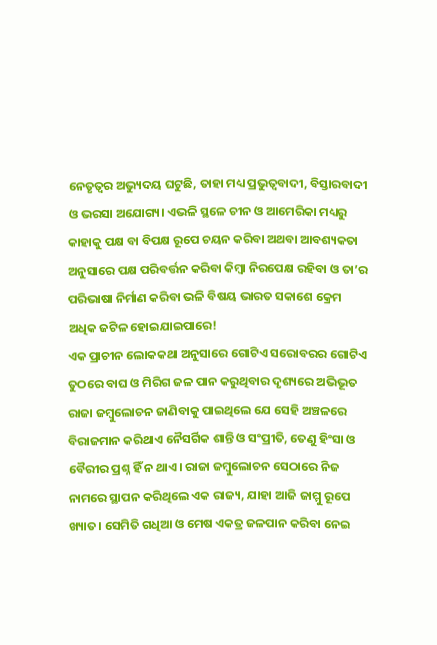ନେତୃତ୍ବର ଅଭ୍ୟୁଦୟ ଘଟୁଛି, ତାହା ମଧ୍ୟ ପ୍ରଭୁତ୍ବବାଦୀ, ବିସ୍ତାରବାଦୀ ଓ ଭରସା ଅଯୋଗ୍ୟ। ଏଭଳି ସ୍ଥଳେ ଚୀନ ଓ ଆମେରିକା ମଧ୍ୟରୁ କାହାକୁ ପକ୍ଷ ବା ବିପକ୍ଷ ରୂପେ ଚୟନ କରିବା ଅଥବା ଆବଶ୍ୟକତା ଅନୁସାରେ ପକ୍ଷ ପରିବର୍ତ୍ତନ କରିବା କିମ୍ବା ନିରପେକ୍ଷ ରହିବା ଓ ତା’ର ପରିଭାଷା ନିର୍ମାଣ କରିବା ଭଳି ବିଷୟ ଭାରତ ସକାଶେ କ୍ରେମ ଅଧିକ ଜଟିଳ ହୋଇଯାଇପାରେ!
ଏକ ପ୍ରାଚୀନ ଲୋକକଥା ଅନୁସାରେ ଗୋଟିଏ ସରୋବରର ଗୋଟିଏ ତୁଠରେ ବାଘ ଓ ମିରିଗ ଜଳ ପାନ କରୁଥିବାର ଦୃଶ୍ୟରେ ଅଭିଭୂତ ରାଜା ଜମ୍ବୁଲୋଚନ ଜାଣିବାକୁ ପାଇଥିଲେ ଯେ ସେହି ଅଞ୍ଚଳରେ ବିରାଜମାନ କରିଥାଏ ନୈସର୍ଗିକ ଶାନ୍ତି ଓ ସଂପ୍ରୀତି, ତେଣୁ ହିଂସା ଓ ବୈରୀର ପ୍ରଶ୍ନ ହିଁ ନ ଥାଏ। ରାଜା ଜମ୍ବୁଲୋଚନ ସେଠାରେ ନିଜ ନାମରେ ସ୍ଥାପନ କରିଥିଲେ ଏକ ରାଜ୍ୟ, ଯାହା ଆଜି ଜାମ୍ମୁ ରୂପେ ଖ୍ୟାତ। ସେମିତି ଗଧିଆ ଓ ମେଷ ଏକତ୍ର ଜଳପାନ କରିବା ନେଇ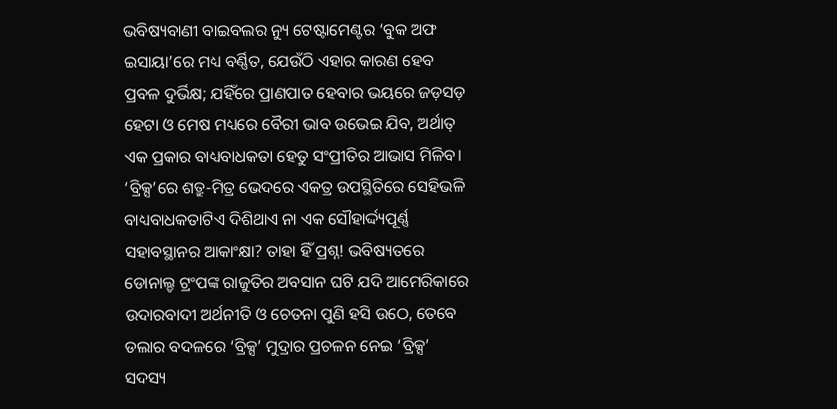ଭବିଷ୍ୟବାଣୀ ବାଇବଲର ନ୍ୟୁ ଟେଷ୍ଟାମେଣ୍ଟର ‘ବୁକ ଅଫ ଇସାୟା’ରେ ମଧ୍ୟ ବର୍ଣ୍ଣିତ, ଯେଉଁଠି ଏହାର କାରଣ ହେବ ପ୍ରବଳ ଦୁର୍ଭିକ୍ଷ; ଯହିଁରେ ପ୍ରାଣପାତ ହେବାର ଭୟରେ ଜଡ଼ସଡ଼ ହେଟା ଓ ମେଷ ମଧ୍ୟରେ ବୈରୀ ଭାବ ଉଭେଇ ଯିବ, ଅର୍ଥାତ୍ ଏକ ପ୍ରକାର ବାଧ୍ୟବାଧକତା ହେତୁ ସଂପ୍ରୀତିର ଆଭାସ ମିଳିବ। ‘ବ୍ରିକ୍ସ’ରେ ଶତ୍ରୁ-ମିତ୍ର ଭେଦରେ ଏକତ୍ର ଉପସ୍ଥିତିରେ ସେହିଭଳି ବାଧ୍ୟବାଧକତାଟିଏ ଦିଶିଥାଏ ନା ଏକ ସୌହାର୍ଦ୍ଦ୍ୟପୂର୍ଣ୍ଣ ସହାବସ୍ଥାନର ଆକାଂକ୍ଷା? ତାହା ହିଁ ପ୍ରଶ୍ନ! ଭବିଷ୍ୟତରେ ଡୋନାଲ୍ଡ ଟ୍ରଂପଙ୍କ ରାଜୁତିର ଅବସାନ ଘଟି ଯଦି ଆମେରିକାରେ ଉଦାରବାଦୀ ଅର୍ଥନୀତି ଓ ଚେତନା ପୁଣି ହସି ଉଠେ, ତେବେ ଡଲାର ବଦଳରେ ‘ବ୍ରିକ୍ସ’ ମୁଦ୍ରାର ପ୍ରଚଳନ ନେଇ ‘ବ୍ରିକ୍ସ’ ସଦସ୍ୟ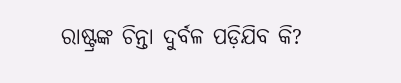ରାଷ୍ଟ୍ରଙ୍କ ଚିନ୍ତା ଦୁର୍ବଳ ପଡ଼ିଯିବ କି?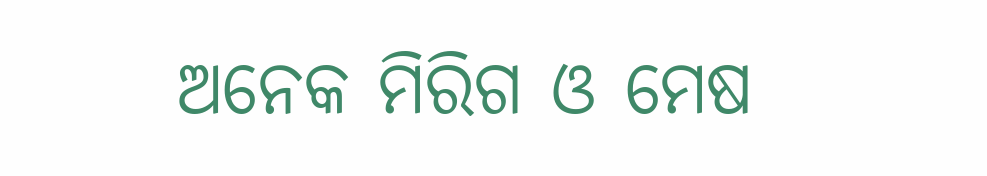ଅନେକ ମିରିଗ ଓ ମେଷ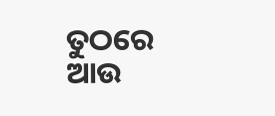ତୁଠରେ ଆଉ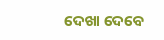ଦେଖା ଦେବେ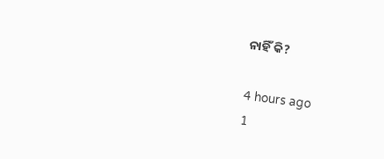ନାହିଁ କି?

4 hours ago
1